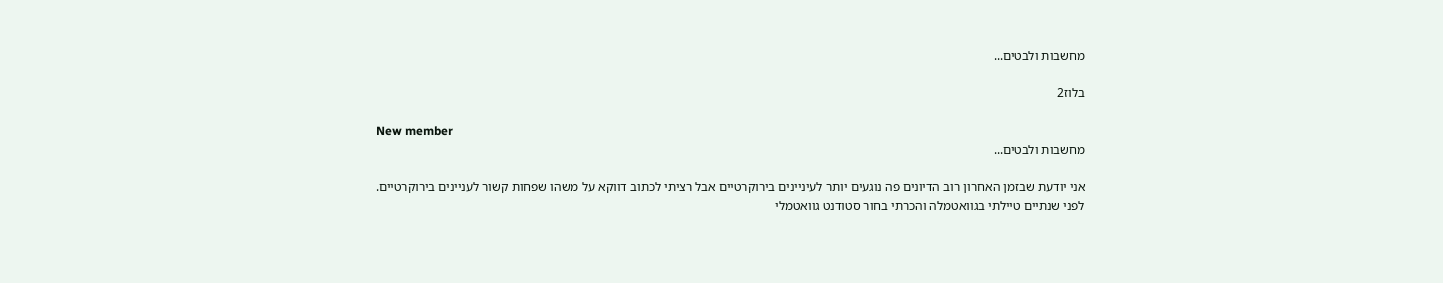מחשבות ולבטים...

בלוז2

New member
מחשבות ולבטים...

אני יודעת שבזמן האחרון רוב הדיונים פה נוגעים יותר לעיניינים בירוקרטיים אבל רציתי לכתוב דווקא על משהו שפחות קשור לעניינים בירוקרטיים.
לפני שנתיים טיילתי בגוואטמלה והכרתי בחור סטודנט גוואטמלי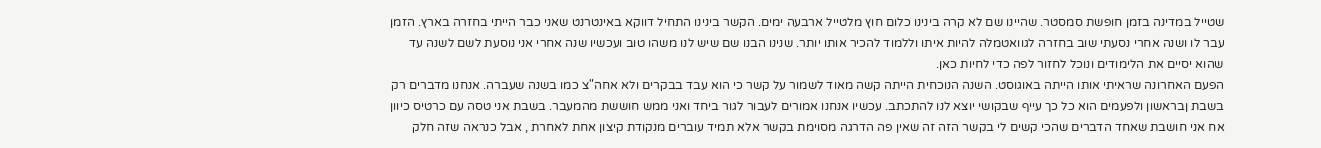שטייל במדינה בזמן חופשת סמסטר. שהיינו שם לא קרה בינינו כלום חוץ מלטייל ארבעה ימים. הקשר בינינו התחיל דווקא באינטרנט שאני כבר הייתי בחזרה בארץ. הזמן עבר לו ושנה אחרי נסעתי שוב בחזרה לגוואטמלה להיות איתו וללמוד להכיר אותו יותר. שנינו הבנו שם שיש לנו משהו טוב ועכשיו שנה אחרי אני נוסעת לשם לשנה עד שהוא יסיים את הלימודים ונוכל לחזור לפה כדי לחיות כאן.
הפעם האחרונה שראיתי אותו הייתה באוגוסט. השנה הנוכחית הייתה קשה מאוד לשמור על קשר כי הוא עבד בבקרים ולא אחה"צ כמו בשנה שעברה. אנחנו מדברים רק בשבת ןבראשון ולפעמים הוא כל כך עייף שבקושי יוצא לנו להתכתב. עכשיו אנחנו אמורים לעבור לגור ביחד ואני ממש חוששת מהמעבר. בשבת אני טסה עם כרטיס כיוון אח אני חושבת שאחד הדברים שהכי קשים לי בקשר הזה זה שאין פה הדרגה מסוימת בקשר אלא תמיד עוברים מנקודת קיצון אחת לאחרת , אבל כנראה שזה חלק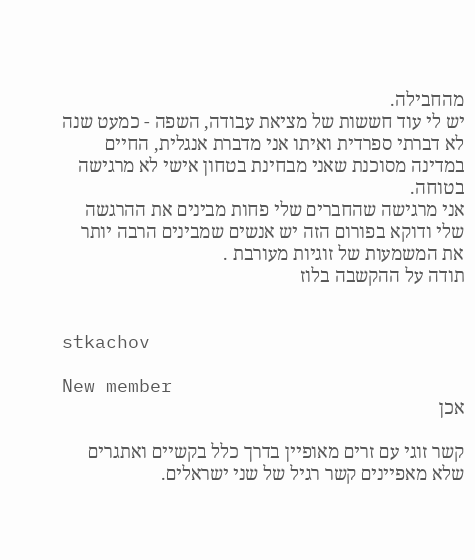מהחבילה.
יש לי עוד חששות של מציאת עבודה, השפה - כמעט שנה לא דברתי ספרדית ואיתו אני מדברת אנגלית, החיים במדינה מסוכנת שאני מבחינת בטחון אישי לא מרגישה בטוחה.
אני מרגישה שהחברים שלי פחות מבינים את ההרגשה שלי ודוקא בפורום הזה יש אנשים שמבינים הרבה יותר את המשמעות של זוגיות מעורבת .
תודה על ההקשבה בלוז


stkachov

New member
אכן

קשר זוגי עם זרים מאופיין בדרך כלל בקשיים ואתגרים שלא מאפיינים קשר רגיל של שני ישראלים.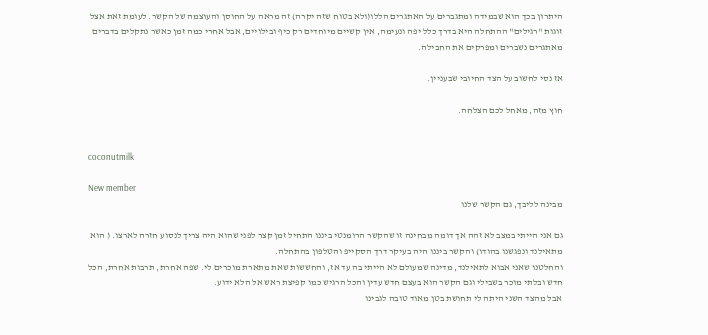היתרון בכך הוא שבמידה ומתגברים על האתגרים הללו(ולא בטוח שזה יקרה) זה מראה על החוסן והעוצמה של הקשר. לעומת זאת אצל זוגות "רגילים" ההתחלה היא בדרך כלל יפה ונעימה, אין קשיים מיוחדים רק כיף ובילויים, אבל אחרי כמה זמן כאשר נתקלים בדברים מאתגרים נשברים ומפרקים את החבילה.

אז נסי לחשוב על הצד החיובי שבעניין.

חוץ מזה, מאחל לכם הצלחה.


coconutmilk

New member
מבינה לליבך, גם הקשר שלנו

גם אני הייתי במצב לא זהה אך דומה מבחינה זו שהקשר הרומנטי ביננו התחיל זמן קצר לפני שהוא היה צריך לנסוע חזרה לארצו. ( הוא מתאילנד ונפגשנו בהודו) והקשר ביננו היה בעיקר דרך הסקייפ והטלפון בהתחלה.
והחלטנו שאני אבוא לתאילנד, מדינה שמעולם לא הייתי בה עד אז, והחששות שאת מתארת מוכרים לי. שפה אחרת, תרבות אחרת, הכל חדש ובלתי מוכר בשבילי וגם הקשר הוא בעצם חדש עדין והכל הרגיש כמו קפיצת ראש אל הלא ידוע.
אבל מהצד השני היתה לי תחושת בטן מאוד טובה לגבינו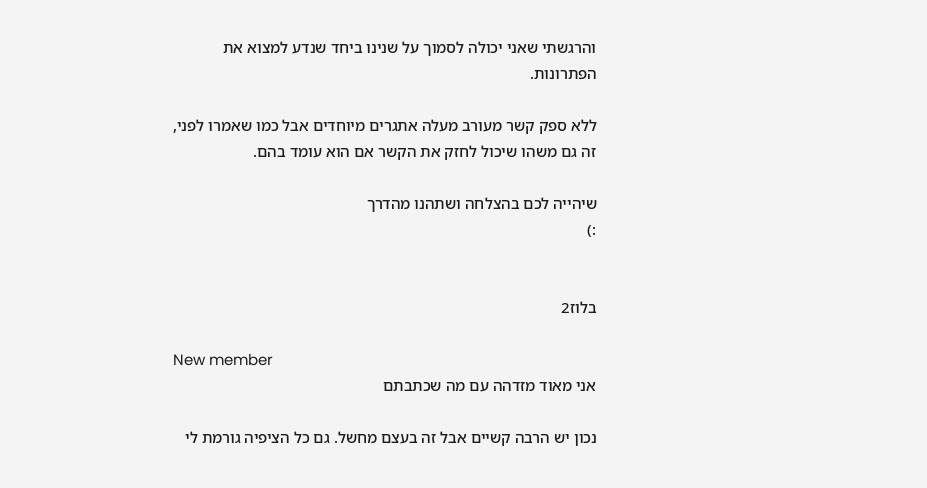והרגשתי שאני יכולה לסמוך על שנינו ביחד שנדע למצוא את הפתרונות.

ללא ספק קשר מעורב מעלה אתגרים מיוחדים אבל כמו שאמרו לפני, זה גם משהו שיכול לחזק את הקשר אם הוא עומד בהם.

שיהייה לכם בהצלחה ושתהנו מהדרך
:)


בלוז2

New member
אני מאוד מזדהה עם מה שכתבתם

נכון יש הרבה קשיים אבל זה בעצם מחשל. גם כל הציפיה גורמת לי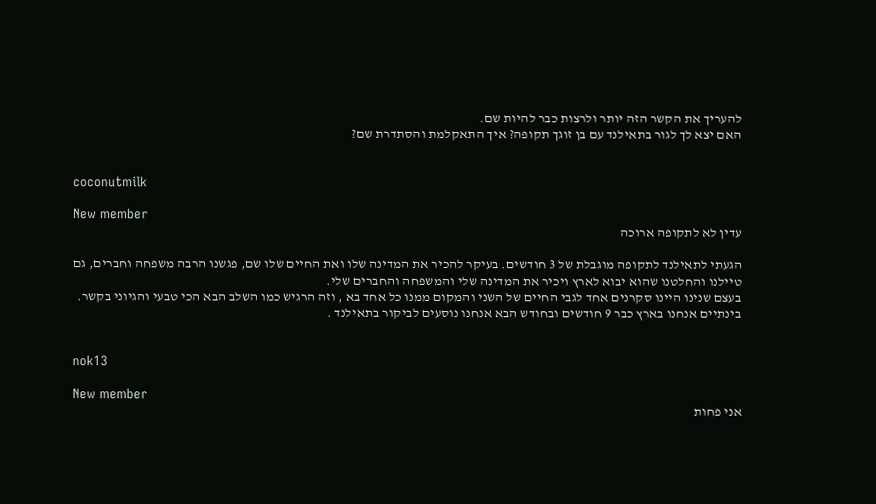להעריך את הקשר הזה יותר ולרצות כבר להיות שם.
האם יצא לך לגור בתאילנד עם בן זוגך תקופה? איך התאקלמת והסתדרת שם?


coconutmilk

New member
עדין לא לתקופה ארוכה

הגעתי לתאילנד לתקופה מוגבלת של 3 חודשים. בעיקר להכיר את המדינה שלו ואת החיים שלו שם, פגשנו הרבה משפחה וחברים, גם טיילנו והחלטנו שהוא יבוא לארץ ויכיר את המדינה שלי והמשפחה והחברים שלי.
בעצם שנינו היינו סקרנים אחד לגבי החיים של השני והמקום ממנו כל אחד בא , וזה הרגיש כמו השלב הבא הכי טבעי והגיוני בקשר.
בינתיים אנחנו בארץ כבר 9 חודשים ובחודש הבא אנחנו נוסעים לביקור בתאילנד .


nok13

New member
אני פחות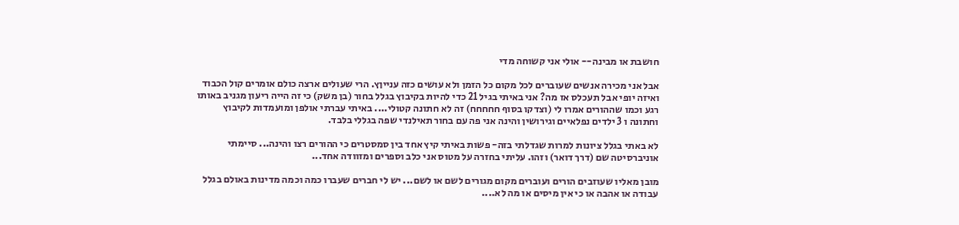חושבת או מבינה-- אולי אני קשוחה מדי

אבל אני מכירה אנשים שעוברים לכל מקום כל הזמן ולא עושים כזה ענייןץ. הרי שעולים ארצה כולם אומרים קול הכבוד ואיזה יופי אבל תעכלס אז מה? אני באיתי בגיל 21 כדי להיות בקיבוץ בגלל בחור (בן משק) כי זה הייה ריעון מגניב באותו רגע וכמו שההורים אמרו לי (וצדקו בסוף חחחחח) זה לא חתונה קטולי.... באיתי עברתי אולפן ומועמדות לקיבוץ וחתונה ו 3 ילדים נפלאיים וגירושין והינה אני פה עם בחור תאילנדי שפה בגללי בלבד.

לא באתי בגלל ציונות למרות שגדלתי בזה- פשות באיתי קיץ אחד בין סמסטרים כי ההורים רצו והינה... סיימתי אוניברסיטה שם (דרך דואר) וזהו. עליתי בחזרה על מטוס אני כלב וספרים ומזוודה אחד...

מובן מאליו שעוזבים הורים ועוברים מקום מגורים לשם או לשם... יש לי חברים שעברו כמה וכמה מדינות באולם בגלל עבודה או אהבה או כי אין מיסים או מה לא....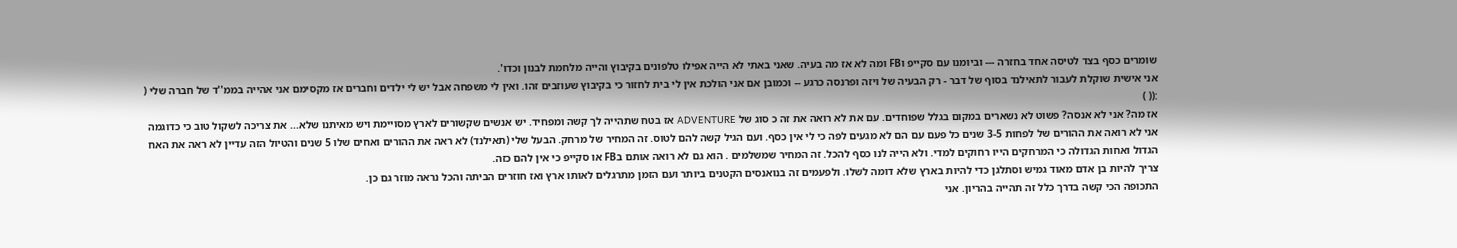שומרים כסף בצד לטיסה אחד בחזרה --- וביומנו עם סקייפ וFB ומה לא אז מה בעיה. שאני באתי לא הייה אפילו טלפונים בקיבוץ והייה מלחמת לבנון וכדו'.
אני אישית שוקלת לעבור לתאילנד בסוף של דבר - רק הבעיה של ויזה ופרנסה כרגע -- וכמובן אם אני הולכת אין לי בית לחזור כי בקיבוץ שעוזבים זהו. ואין לי משפחה אבל יש לי ילדים וחברים אז מקסימם אני אהייה בממ''ד של חברה שלי ( :(( )
אז מה? אני לא אנסה? פשוט לא נשארים במקום בגלל שפוחדים. עם את לא רואה את זה כ סוג של ADVENTURE אז בטח שתהייה לך קשה ומפחיד. יש אנשים שקשורים לארץ מסויימת ויש מאיתנו שלא... את צריכה לשקול טוב כי כדוגמה אני לא רואה את ההורים של לפחות 3-5 שנים כל פעם עם הם לא מגעים לפה כי לי אין כסף. ועם הגיל קשה להם לטוס. זה המחיר של מרחק. הבעל שלי (תאילנד) לא ראה את ההורים ואחים שלו 5 שנים והטיול הזה עדיין לא ראה את האח הגדול ואחות הגדולה כי המרחקים הייו רחוקים למדי. ולא הייה לנו כסף להכל. זה המחיר שמשלמים . הוא גם לא רואה אותם בFB או סקייפ כי אין להם כזה.
צריך להיות בן אדם מאוד גמיש וסתלגן כדי להיות בארץ שלא דומה לשלו. ולפעמים זה בנואנסים הקטנים ביותר ועם הזמן מתרגלים לאותו ארץ ואז חוזרים הביתה והכל נראה מוזר גם כן.
התכופה הכי קשה בדרך כלל זה תהייה בהריון. אני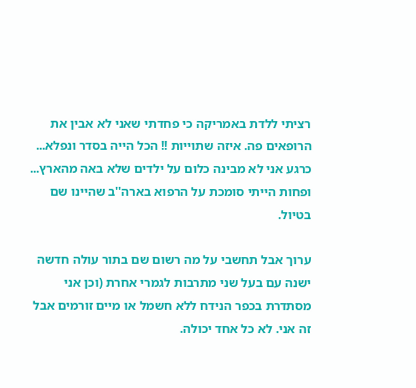רציתי ללדת באמריקה כי פחדתי שאני לא אבין את הרופאים פה. איזה שתוייות !! הכל הייה בסדר ונפלא... כרגע אני לא מבינה כלום על ילדים שלא באה מהארץ... ופחות הייתי סומכת על הרפוא בארה''ב שהיינו שם בטיול.

ערוך אבל תחשבי על מה רשום שם בתור עולה חדשה ישנה עם בעל שני מתרבות לגמרי אחרת (וכן אני מסתדרת בכפר הנידח ללא חשמל או מיים זורמים אבל זה אני. לא כל אחד יכולה.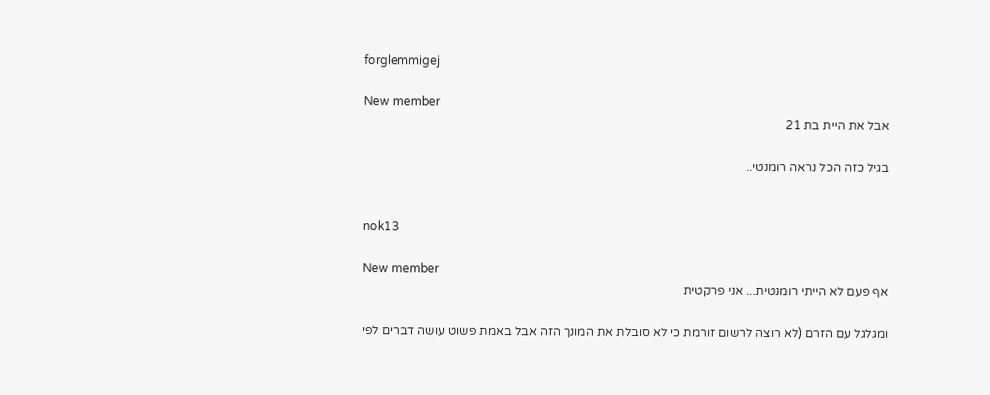forglemmigej

New member
אבל את היית בת 21

בגיל כזה הכל נראה רומנטי..


nok13

New member
אף פעם לא הייתי רומנטית... אני פרקטית

ומגלגל עם הזרם (לא רוצה לרשום זורמת כי לא סובלת את המונך הזה אבל באמת פשוט עושה דברים לפי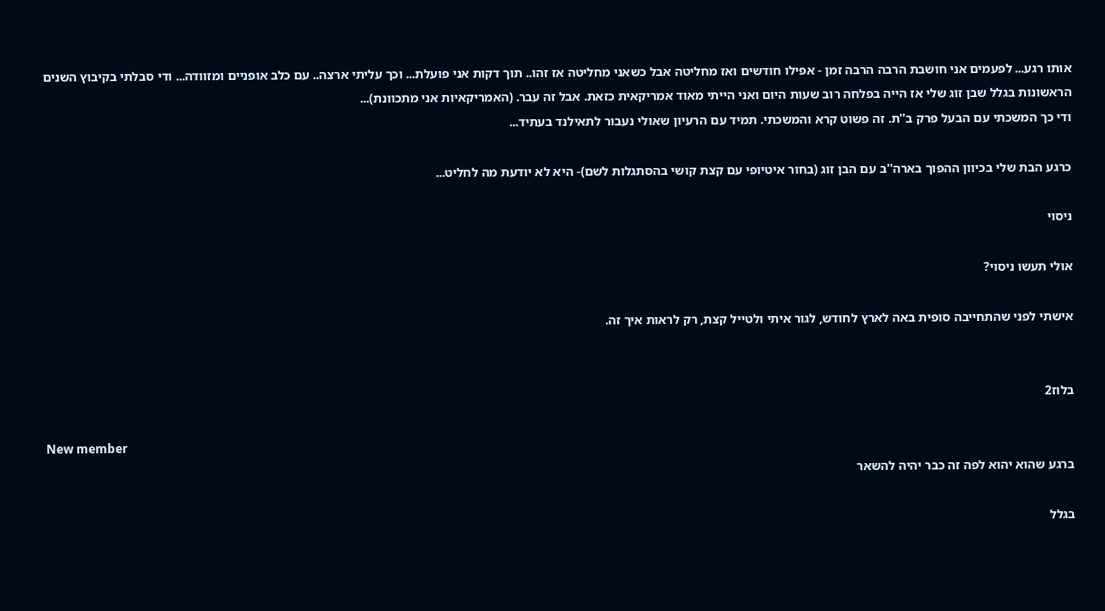אותו רגע... לפעמים אני חושבת הרבה הרבה זמן - אפילו חודשים ואז מחליטה אבל כשאני מחליטה אז זהו.. תוך דקות אני פועלת... וכך עליתי ארצה.. עם כלב אופניים ומזוודה... ודי סבלתי בקיבוץ השנים הראשונות בגלל שבן זוג שלי אז הייה בפלחה רוב שעות היום ואני הייתי מאוד אמריקאית כזאת. אבל זה עבר. (האמריקאיות אני מתכוונת)...
ודי כך המשכתי עם הבעל פרק ב''ת. זה פשוט קרא והמשכתי. תמיד עם הרעיון שאולי נעבור לתאילנד בעתיד...

כרגע הבת שלי בכיוון ההפוך בארה''ב עם הבן זוג (בחור איטיופי עם קצת קושי בהסתגלות לשם)- היא לא יודעת מה לחליט...

ניסוי

אולי תעשו ניסוי?

אישתי לפני שהתחייבה סופית באה לארץ לחודש, לגור איתי ולטייל קצת, רק לראות איך זה.


בלוז2

New member
ברגע שהוא יהוא לפה זה כבר יהיה להשאר

בגלל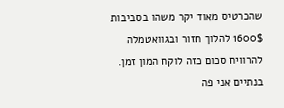שהכרטיס מאוד יקר משהו בסביבות 1600$ להלוך חזור ובגוואטמלה להרוויח סכום כזה לוקח המון זמן. בנתיים אני פה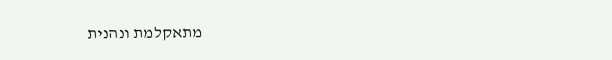מתאקלמת ונהנית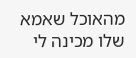מהאוכל שאמא שלו מכינה לי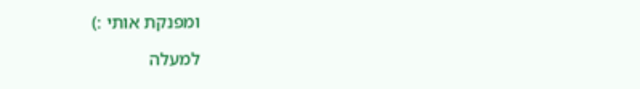ומפנקת אותי :)

למעלה